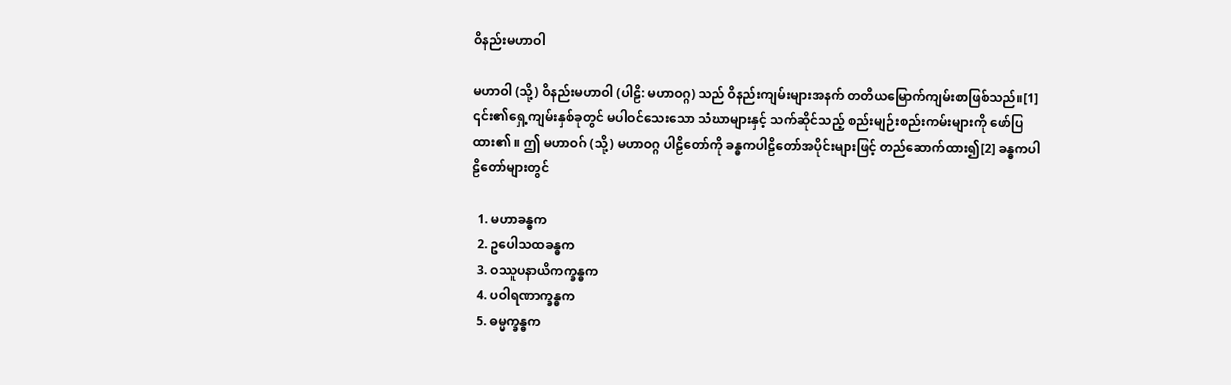ဝိနည်းမဟာဝါ

မဟာဝါ (သို့) ဝိနည်းမဟာဝါ (ပါဠိ: မဟာဝဂ္ဂ) သည် ဝိနည်းကျမ်းများအနက် တတိယမြောက်ကျမ်းစာဖြစ်သည်။[1] ၎င်း၏ရှေ့ကျမ်းနှစ်ခုတွင် မပါဝင်သေးသော သံဃာများနှင့် သက်ဆိုင်သည့် စည်းမျဉ်းစည်းကမ်းများကို ဖော်ပြထား၏ ။ ဤ မဟာဝဂ် (သို့) မဟာဝဂ္ဂ ပါဠိတော်ကို ခန္ဓကပါဠိတော်အပိုင်းများဖြင့် တည်ဆောက်ထား၍[2] ခန္ဓကပါဠိတော်များတွင်

  1. မဟာခန္ဓက
  2. ဥပေါသထခန္ဓက
  3. ဝဿူပနာယိကက္ခန္ဓက
  4. ပဝါရဏာက္ခန္ဓက
  5. ဓမ္မက္ခန္ဓက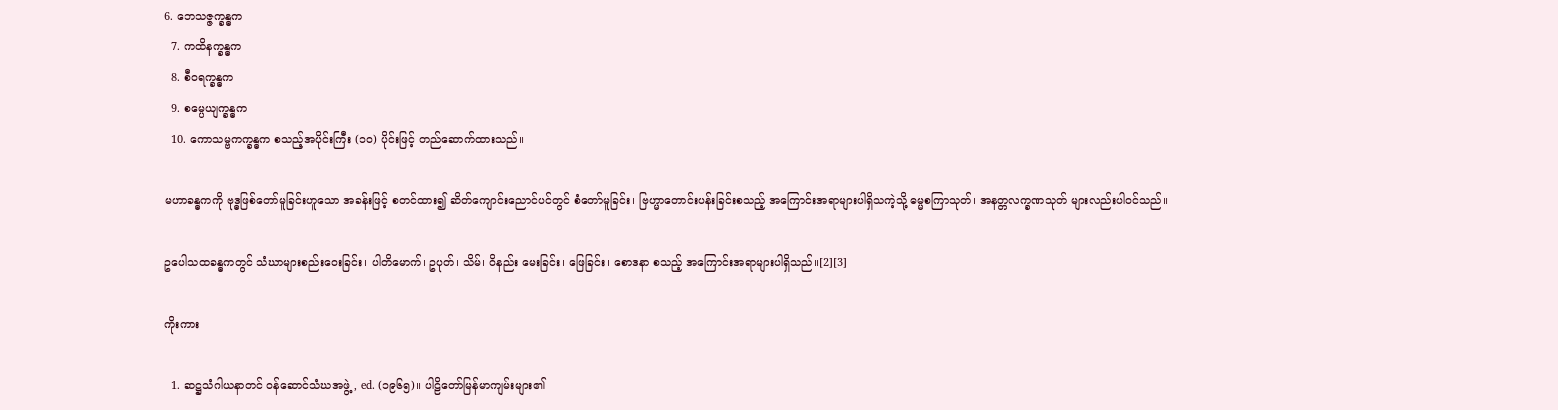6. ဘေသဇ္ဇက္ခန္ဓက
  7. ကထိနက္ခန္ဓက
  8. စီဝရက္ခန္ဓက
  9. စမ္ပေယျက္ခန္ဓက
  10. ကောသမ္ဗကက္ခန္ဓက စသည့်အပိုင်းကြီး (၁၀) ပိုင်းဖြင့် တည်ဆောက်ထားသည်။

မဟာခန္ဓကကို ဗုဒ္ဓဖြစ်တော်မူခြင်းဟူသော အခန်းဖြင့် စတင်ထား၍ ဆိတ်ကျောင်းညောင်ပင်တွင် စံတော်မူခြင်း၊ ဗြဟ္မာတောင်းပန်းခြင်းစသည့် အကြောင်းအရာများပါရှိသကဲ့သို့ ဓမ္မစကြာသုတ်၊ အနတ္တလက္ခဏသုတ် များလည်းပါဝင်သည်။

ဥပေါသထခန္ဓကတွင် သံဃာများစည်းဝေးခြင်း၊ ပါတိမောက်၊ ဥပုတ်၊ သိမ်၊ ဝိနည်း မေးခြင်း၊ ဖြေခြင်း၊ စောဒနာ စသည့် အကြောင်းအရာများပါရှိသည်။[2][3]

ကိုးကား

  1. ဆဋ္ဌသံဂါယနာတင် ဝန်ဆောင်သံဃအဖွဲ့, ed. (၁၉၆၅)။ ပါဠိတော်မြန်မာကျမ်းများ၏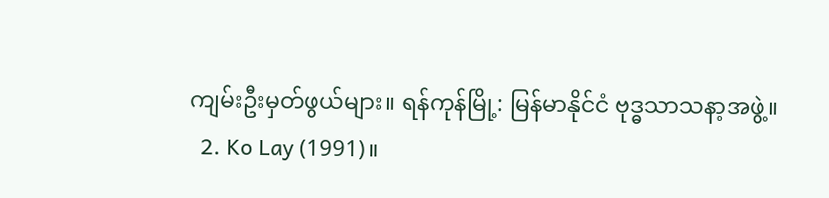ကျမ်းဦးမှတ်ဖွယ်များ။ ရန်ကုန်မြို့: မြန်မာနိုင်ငံ ဗုဒ္ဓသာသနာ့အဖွဲ့။
  2. Ko Lay (1991)။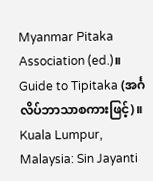Myanmar Pitaka Association (ed.)။ Guide to Tipitaka (အင်္ဂလိပ်ဘာသာစကားဖြင့်)။ Kuala Lumpur, Malaysia: Sin Jayanti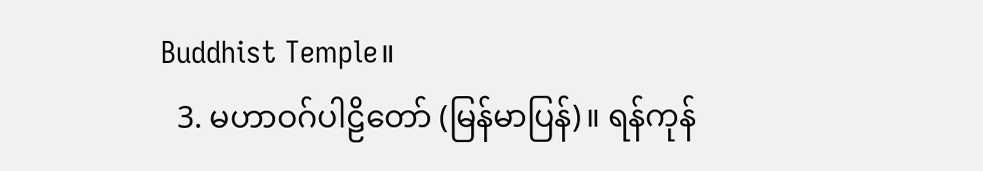Buddhist Temple။
  3. မဟာဝဂ်ပါဠိတော် (မြန်မာပြန်)။ ရန်ကုန်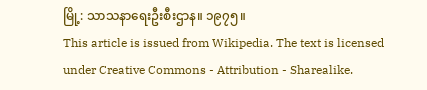မြို့: သာသနာရေးဦးစီးဌာန။ ၁၉၇၅။
This article is issued from Wikipedia. The text is licensed under Creative Commons - Attribution - Sharealike.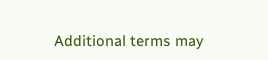Additional terms may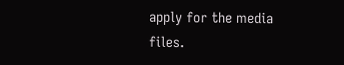apply for the media files.